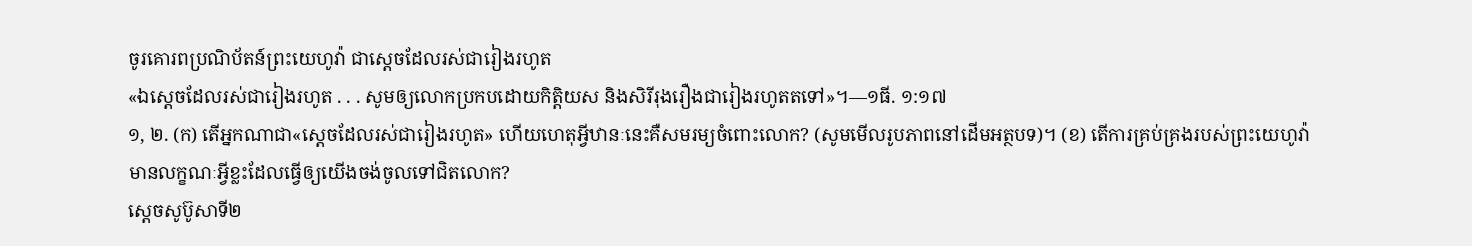ចូរគោរពប្រណិប័តន៍ព្រះយេហូវ៉ា ជាស្តេចដែលរស់ជារៀងរហូត
«ឯស្តេចដែលរស់ជារៀងរហូត . . . សូមឲ្យលោកប្រកបដោយកិត្ដិយស និងសិរីរុងរឿងជារៀងរហូតតទៅ»។—១ធី. ១:១៧
១, ២. (ក) តើអ្នកណាជា«ស្តេចដែលរស់ជារៀងរហូត» ហើយហេតុអ្វីឋានៈនេះគឺសមរម្យចំពោះលោក? (សូមមើលរូបភាពនៅដើមអត្ថបទ)។ (ខ) តើការគ្រប់គ្រងរបស់ព្រះយេហូវ៉ាមានលក្ខណៈអ្វីខ្លះដែលធ្វើឲ្យយើងចង់ចូលទៅជិតលោក?
ស្តេចសូប៊ូសាទី២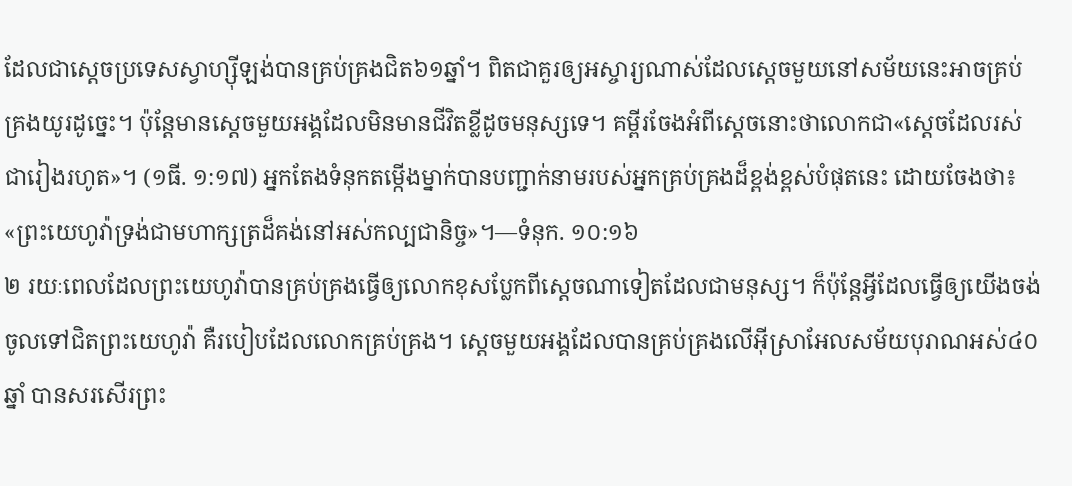ដែលជាស្តេចប្រទេសស្វាហ្ស៊ីឡង់បានគ្រប់គ្រងជិត៦១ឆ្នាំ។ ពិតជាគួរឲ្យអស្ចារ្យណាស់ដែលស្តេចមួយនៅសម័យនេះអាចគ្រប់គ្រងយូរដូច្នេះ។ ប៉ុន្តែមានស្តេចមួយអង្គដែលមិនមានជីវិតខ្លីដូចមនុស្សទេ។ គម្ពីរចែងអំពីស្តេចនោះថាលោកជា«ស្តេចដែលរស់ជារៀងរហូត»។ (១ធី. ១:១៧) អ្នកតែងទំនុកតម្កើងម្នាក់បានបញ្ជាក់នាមរបស់អ្នកគ្រប់គ្រងដ៏ខ្ពង់ខ្ពស់បំផុតនេះ ដោយចែងថា៖ «ព្រះយេហូវ៉ាទ្រង់ជាមហាក្សត្រដ៏គង់នៅអស់កល្បជានិច្ច»។—ទំនុក. ១០:១៦
២ រយៈពេលដែលព្រះយេហូវ៉ាបានគ្រប់គ្រងធ្វើឲ្យលោកខុសប្លែកពីស្តេចណាទៀតដែលជាមនុស្ស។ ក៏ប៉ុន្តែអ្វីដែលធ្វើឲ្យយើងចង់ចូលទៅជិតព្រះយេហូវ៉ា គឺរបៀបដែលលោកគ្រប់គ្រង។ ស្តេចមួយអង្គដែលបានគ្រប់គ្រងលើអ៊ីស្រាអែលសម័យបុរាណអស់៤០ឆ្នាំ បានសរសើរព្រះ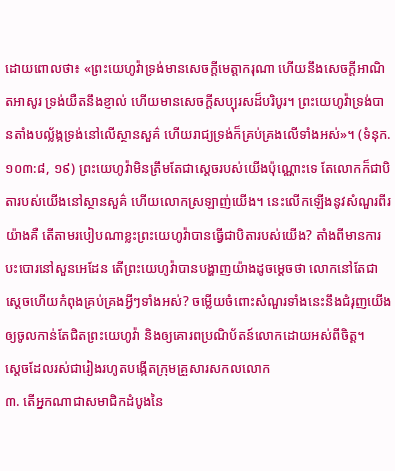ដោយពោលថា៖ «ព្រះយេហូវ៉ាទ្រង់មានសេចក្ដីមេត្ដាករុណា ហើយនឹងសេចក្ដីអាណិតអាសូរ ទ្រង់យឺតនឹងខ្ញាល់ ហើយមានសេចក្ដីសប្បុរសដ៏បរិបូរ។ ព្រះយេហូវ៉ាទ្រង់បានតាំងបល្ល័ង្កទ្រង់នៅលើស្ថានសួគ៌ ហើយរាជ្យទ្រង់ក៏គ្រប់គ្រងលើទាំងអស់»។ (ទំនុក. ១០៣:៨, ១៩) ព្រះយេហូវ៉ាមិនត្រឹមតែជាស្តេចរបស់យើងប៉ុណ្ណោះទេ តែលោកក៏ជាបិតារបស់យើងនៅស្ថានសួគ៌ ហើយលោកស្រឡាញ់យើង។ នេះលើកឡើងនូវសំណួរពីរយ៉ាងគឺ តើតាមរបៀបណាខ្លះព្រះយេហូវ៉ាបានធ្វើជាបិតារបស់យើង? តាំងពីមានការបះបោរនៅសួនអេដែន តើព្រះយេហូវ៉ាបានបង្ហាញយ៉ាងដូចម្ដេចថា លោកនៅតែជាស្តេចហើយកំពុងគ្រប់គ្រងអ្វីៗទាំងអស់? ចម្លើយចំពោះសំណួរទាំងនេះនឹងជំរុញយើងឲ្យចូលកាន់តែជិតព្រះយេហូវ៉ា និងឲ្យគោរពប្រណិប័តន៍លោកដោយអស់ពីចិត្ត។
ស្តេចដែលរស់ជារៀងរហូតបង្កើតក្រុមគ្រួសារសកលលោក
៣. តើអ្នកណាជាសមាជិកដំបូងនៃ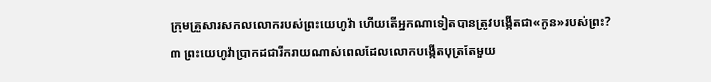ក្រុមគ្រួសារសកលលោករបស់ព្រះយេហូវ៉ា ហើយតើអ្នកណាទៀតបានត្រូវបង្កើតជា«កូន»របស់ព្រះ?
៣ ព្រះយេហូវ៉ាប្រាកដជារីករាយណាស់ពេលដែលលោកបង្កើតបុត្រតែមួយ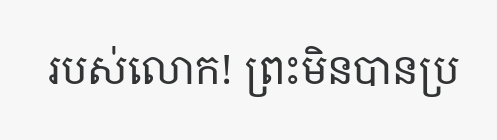របស់លោក! ព្រះមិនបានប្រ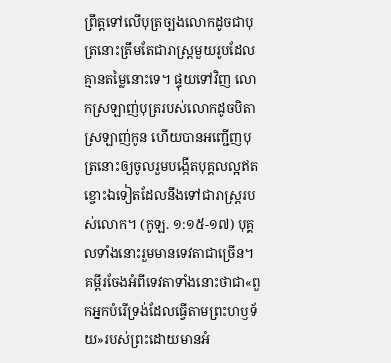ព្រឹត្តទៅលើបុត្រច្បងលោកដូចជាបុត្រនោះត្រឹមតែជារាស្ត្រមួយរូបដែលគ្មានតម្លៃនោះទេ។ ផ្ទុយទៅវិញ លោកស្រឡាញ់បុត្ររបស់លោកដូចបិតាស្រឡាញ់កូន ហើយបានអញ្ជើញបុត្រនោះឲ្យចូលរួមបង្កើតបុគ្គលល្អឥតខ្ចោះឯទៀតដែលនឹងទៅជារាស្ត្ររបស់លោក។ (កូឡ. ១:១៥-១៧) បុគ្គលទាំងនោះរួមមានទេវតាជាច្រើន។ គម្ពីរចែងអំពីទេវតាទាំងនោះថាជា«ពួកអ្នកបំរើទ្រង់ដែលធ្វើតាមព្រះហឫទ័យ»របស់ព្រះដោយមានអំ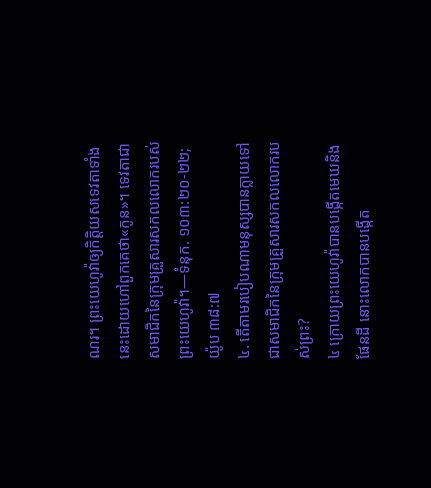ណរ។ ព្រះយេហូវ៉ាឲ្យកិត្ដិយសទេវតាទាំងនេះដោយហៅពួកគេថា«កូន»។ ទេវតាជាសមាជិកនៃក្រុមគ្រួសារសកលលោករបស់ព្រះយេហូវ៉ា។—ទំនុក. ១០៣:២០-២២; យ៉ូប ៣៨:៧
៤. តើតាមរបៀបណាមនុស្សបានក្លាយទៅជាសមាជិកនៃក្រុមគ្រួសារសកលលោករបស់ព្រះ?
៤ ក្រោយព្រះយេហូវ៉ាបានបង្កើតមេឃនិងផែនដី នោះលោកបានបង្កើត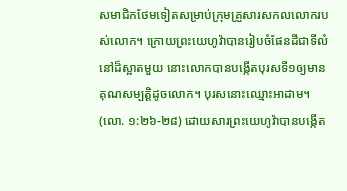សមាជិកថែមទៀតសម្រាប់ក្រុមគ្រួសារសកលលោករបស់លោក។ ក្រោយព្រះយេហូវ៉ាបានរៀបចំផែនដីជាទីលំនៅដ៏ស្អាតមួយ នោះលោកបានបង្កើតបុរសទី១ឲ្យមានគុណសម្បត្ដិដូចលោក។ បុរសនោះឈ្មោះអាដាម។ (លោ. ១:២៦-២៨) ដោយសារព្រះយេហូវ៉ាបានបង្កើត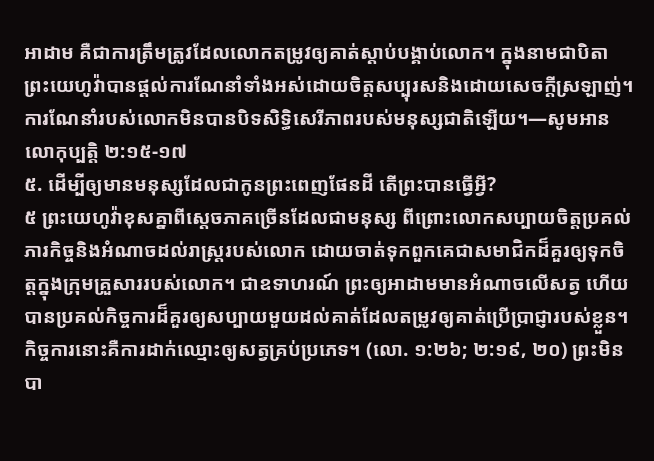អាដាម គឺជាការត្រឹមត្រូវដែលលោកតម្រូវឲ្យគាត់ស្ដាប់បង្គាប់លោក។ ក្នុងនាមជាបិតា ព្រះយេហូវ៉ាបានផ្ដល់ការណែនាំទាំងអស់ដោយចិត្តសប្បុរសនិងដោយសេចក្ដីស្រឡាញ់។ ការណែនាំរបស់លោកមិនបានបិទសិទ្ធិសេរីភាពរបស់មនុស្សជាតិឡើយ។—សូមអាន លោកុប្បត្តិ ២:១៥-១៧
៥. ដើម្បីឲ្យមានមនុស្សដែលជាកូនព្រះពេញផែនដី តើព្រះបានធ្វើអ្វី?
៥ ព្រះយេហូវ៉ាខុសគ្នាពីស្តេចភាគច្រើនដែលជាមនុស្ស ពីព្រោះលោកសប្បាយចិត្តប្រគល់ភារកិច្ចនិងអំណាចដល់រាស្ត្ររបស់លោក ដោយចាត់ទុកពួកគេជាសមាជិកដ៏គួរឲ្យទុកចិត្តក្នុងក្រុមគ្រួសាររបស់លោក។ ជាឧទាហរណ៍ ព្រះឲ្យអាដាមមានអំណាចលើសត្វ ហើយបានប្រគល់កិច្ចការដ៏គួរឲ្យសប្បាយមួយដល់គាត់ដែលតម្រូវឲ្យគាត់ប្រើប្រាជ្ញារបស់ខ្លួន។ កិច្ចការនោះគឺការដាក់ឈ្មោះឲ្យសត្វគ្រប់ប្រភេទ។ (លោ. ១:២៦; ២:១៩, ២០) ព្រះមិនបា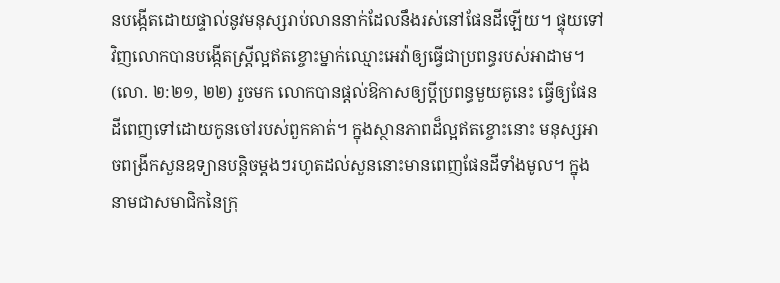នបង្កើតដោយផ្ទាល់នូវមនុស្សរាប់លាននាក់ដែលនឹងរស់នៅផែនដីឡើយ។ ផ្ទុយទៅវិញលោកបានបង្កើតស្ត្រីល្អឥតខ្ចោះម្នាក់ឈ្មោះអេវ៉ាឲ្យធ្វើជាប្រពន្ធរបស់អាដាម។ (លោ. ២:២១, ២២) រួចមក លោកបានផ្ដល់ឱកាសឲ្យប្ដីប្រពន្ធមួយគូនេះ ធ្វើឲ្យផែនដីពេញទៅដោយកូនចៅរបស់ពួកគាត់។ ក្នុងស្ថានភាពដ៏ល្អឥតខ្ចោះនោះ មនុស្សអាចពង្រីកសួនឧទ្យានបន្ដិចម្ដងៗរហូតដល់សួននោះមានពេញផែនដីទាំងមូល។ ក្នុងនាមជាសមាជិកនៃក្រុ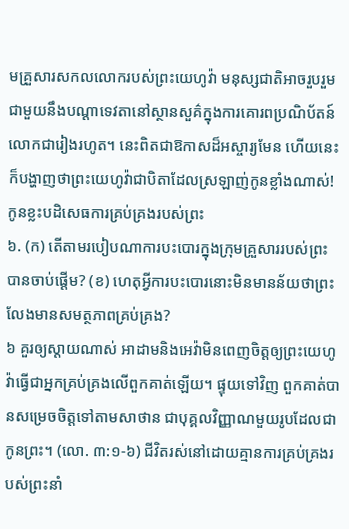មគ្រួសារសកលលោករបស់ព្រះយេហូវ៉ា មនុស្សជាតិអាចរួបរួមជាមួយនឹងបណ្ដាទេវតានៅស្ថានសួគ៌ក្នុងការគោរពប្រណិប័តន៍លោកជារៀងរហូត។ នេះពិតជាឱកាសដ៏អស្ចារ្យមែន ហើយនេះក៏បង្ហាញថាព្រះយេហូវ៉ាជាបិតាដែលស្រឡាញ់កូនខ្លាំងណាស់!
កូនខ្លះបដិសេធការគ្រប់គ្រងរបស់ព្រះ
៦. (ក) តើតាមរបៀបណាការបះបោរក្នុងក្រុមគ្រួសាររបស់ព្រះបានចាប់ផ្ដើម? (ខ) ហេតុអ្វីការបះបោរនោះមិនមានន័យថាព្រះលែងមានសមត្ថភាពគ្រប់គ្រង?
៦ គួរឲ្យស្ដាយណាស់ អាដាមនិងអេវ៉ាមិនពេញចិត្តឲ្យព្រះយេហូវ៉ាធ្វើជាអ្នកគ្រប់គ្រងលើពួកគាត់ឡើយ។ ផ្ទុយទៅវិញ ពួកគាត់បានសម្រេចចិត្តទៅតាមសាថាន ជាបុគ្គលវិញ្ញាណមួយរូបដែលជាកូនព្រះ។ (លោ. ៣:១-៦) ជីវិតរស់នៅដោយគ្មានការគ្រប់គ្រងរបស់ព្រះនាំ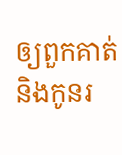ឲ្យពួកគាត់និងកូនរ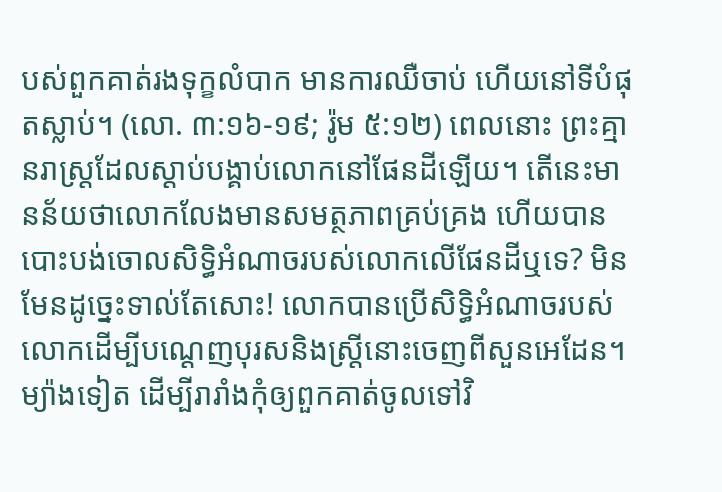បស់ពួកគាត់រងទុក្ខលំបាក មានការឈឺចាប់ ហើយនៅទីបំផុតស្លាប់។ (លោ. ៣:១៦-១៩; រ៉ូម ៥:១២) ពេលនោះ ព្រះគ្មានរាស្ត្រដែលស្ដាប់បង្គាប់លោកនៅផែនដីឡើយ។ តើនេះមានន័យថាលោកលែងមានសមត្ថភាពគ្រប់គ្រង ហើយបានបោះបង់ចោលសិទ្ធិអំណាចរបស់លោកលើផែនដីឬទេ? មិនមែនដូច្នេះទាល់តែសោះ! លោកបានប្រើសិទ្ធិអំណាចរបស់លោកដើម្បីបណ្ដេញបុរសនិងស្ត្រីនោះចេញពីសួនអេដែន។ ម្យ៉ាងទៀត ដើម្បីរារាំងកុំឲ្យពួកគាត់ចូលទៅវិ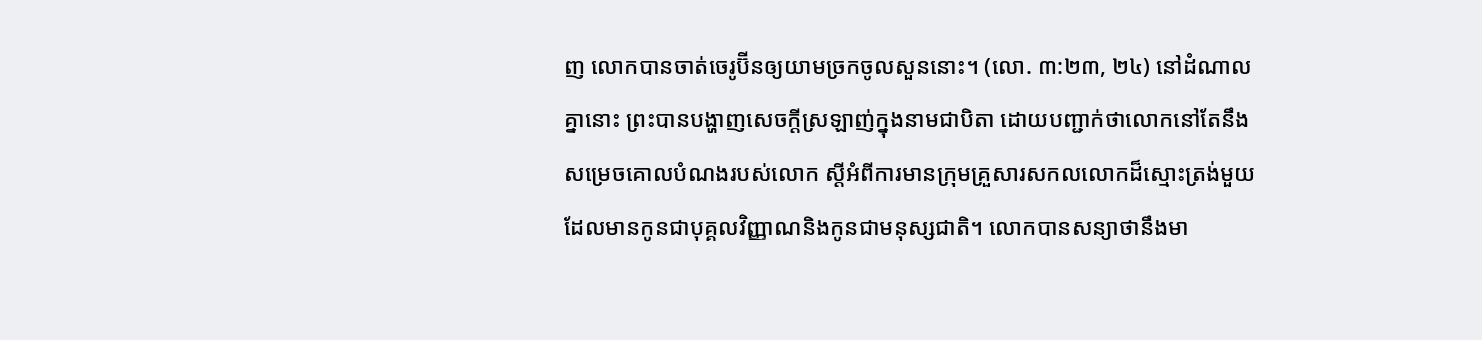ញ លោកបានចាត់ចេរូប៊ីនឲ្យយាមច្រកចូលសួននោះ។ (លោ. ៣:២៣, ២៤) នៅដំណាលគ្នានោះ ព្រះបានបង្ហាញសេចក្ដីស្រឡាញ់ក្នុងនាមជាបិតា ដោយបញ្ជាក់ថាលោកនៅតែនឹងសម្រេចគោលបំណងរបស់លោក ស្តីអំពីការមានក្រុមគ្រួសារសកលលោកដ៏ស្មោះត្រង់មួយដែលមានកូនជាបុគ្គលវិញ្ញាណនិងកូនជាមនុស្សជាតិ។ លោកបានសន្យាថានឹងមា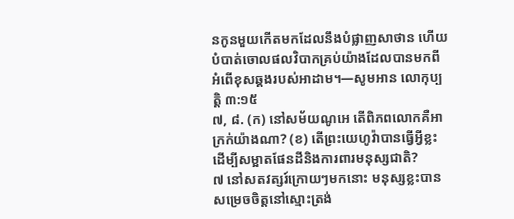នកូនមួយកើតមកដែលនឹងបំផ្លាញសាថាន ហើយបំបាត់ចោលផលវិបាកគ្រប់យ៉ាងដែលបានមកពីអំពើខុសឆ្គងរបស់អាដាម។—សូមអាន លោកុប្បត្តិ ៣:១៥
៧, ៨. (ក) នៅសម័យណូអេ តើពិភពលោកគឺអាក្រក់យ៉ាងណា? (ខ) តើព្រះយេហូវ៉ាបានធ្វើអ្វីខ្លះដើម្បីសម្អាតផែនដីនិងការពារមនុស្សជាតិ?
៧ នៅសតវត្សរ៍ក្រោយៗមកនោះ មនុស្សខ្លះបានសម្រេចចិត្តនៅស្មោះត្រង់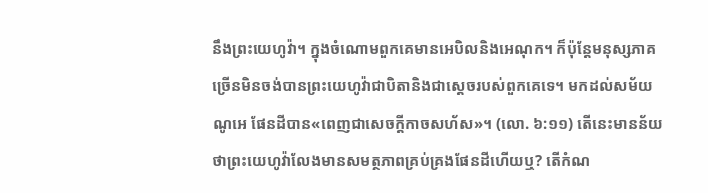នឹងព្រះយេហូវ៉ា។ ក្នុងចំណោមពួកគេមានអេបិលនិងអេណុក។ ក៏ប៉ុន្តែមនុស្សភាគច្រើនមិនចង់បានព្រះយេហូវ៉ាជាបិតានិងជាស្តេចរបស់ពួកគេទេ។ មកដល់សម័យណូអេ ផែនដីបាន«ពេញជាសេចក្ដីកាចសហ័ស»។ (លោ. ៦:១១) តើនេះមានន័យថាព្រះយេហូវ៉ាលែងមានសមត្ថភាពគ្រប់គ្រងផែនដីហើយឬ? តើកំណ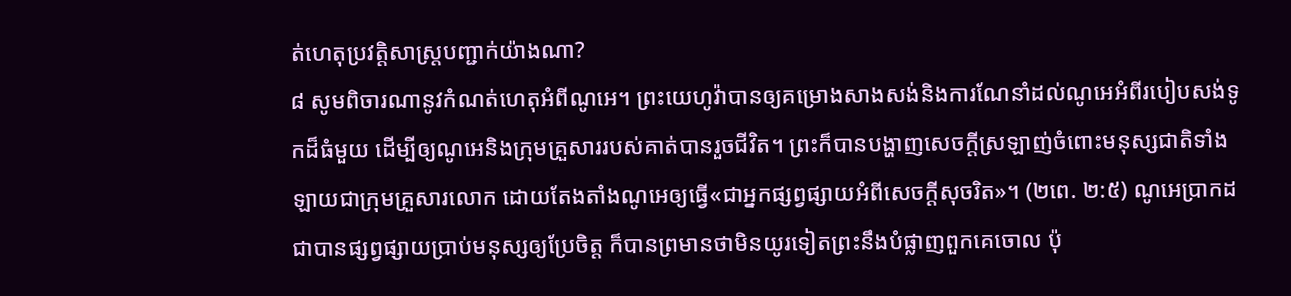ត់ហេតុប្រវត្ដិសាស្ត្របញ្ជាក់យ៉ាងណា?
៨ សូមពិចារណានូវកំណត់ហេតុអំពីណូអេ។ ព្រះយេហូវ៉ាបានឲ្យគម្រោងសាងសង់និងការណែនាំដល់ណូអេអំពីរបៀបសង់ទូកដ៏ធំមួយ ដើម្បីឲ្យណូអេនិងក្រុមគ្រួសាររបស់គាត់បានរួចជីវិត។ ព្រះក៏បានបង្ហាញសេចក្ដីស្រឡាញ់ចំពោះមនុស្សជាតិទាំងឡាយជាក្រុមគ្រួសារលោក ដោយតែងតាំងណូអេឲ្យធ្វើ«ជាអ្នកផ្សព្វផ្សាយអំពីសេចក្ដីសុចរិត»។ (២ពេ. ២:៥) ណូអេប្រាកដជាបានផ្សព្វផ្សាយប្រាប់មនុស្សឲ្យប្រែចិត្ត ក៏បានព្រមានថាមិនយូរទៀតព្រះនឹងបំផ្លាញពួកគេចោល ប៉ុ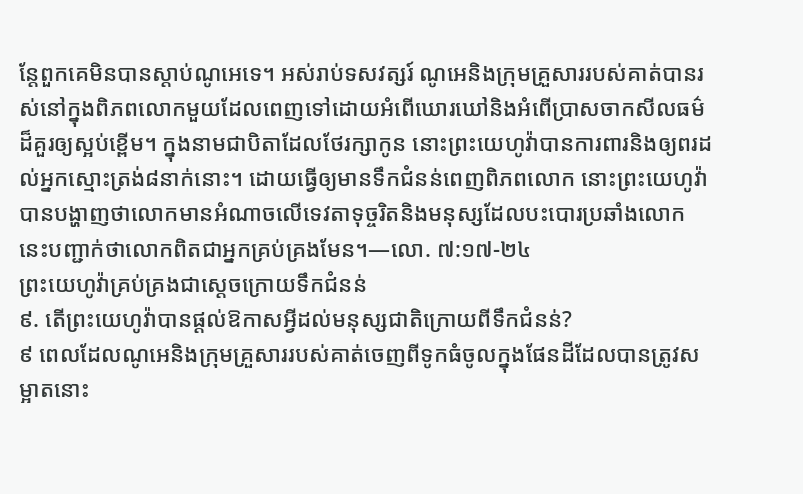ន្តែពួកគេមិនបានស្ដាប់ណូអេទេ។ អស់រាប់ទសវត្សរ៍ ណូអេនិងក្រុមគ្រួសាររបស់គាត់បានរស់នៅក្នុងពិភពលោកមួយដែលពេញទៅដោយអំពើឃោរឃៅនិងអំពើប្រាសចាកសីលធម៌ដ៏គួរឲ្យស្អប់ខ្ពើម។ ក្នុងនាមជាបិតាដែលថែរក្សាកូន នោះព្រះយេហូវ៉ាបានការពារនិងឲ្យពរដល់អ្នកស្មោះត្រង់៨នាក់នោះ។ ដោយធ្វើឲ្យមានទឹកជំនន់ពេញពិភពលោក នោះព្រះយេហូវ៉ាបានបង្ហាញថាលោកមានអំណាចលើទេវតាទុច្ចរិតនិងមនុស្សដែលបះបោរប្រឆាំងលោក នេះបញ្ជាក់ថាលោកពិតជាអ្នកគ្រប់គ្រងមែន។—លោ. ៧:១៧-២៤
ព្រះយេហូវ៉ាគ្រប់គ្រងជាស្តេចក្រោយទឹកជំនន់
៩. តើព្រះយេហូវ៉ាបានផ្ដល់ឱកាសអ្វីដល់មនុស្សជាតិក្រោយពីទឹកជំនន់?
៩ ពេលដែលណូអេនិងក្រុមគ្រួសាររបស់គាត់ចេញពីទូកធំចូលក្នុងផែនដីដែលបានត្រូវសម្អាតនោះ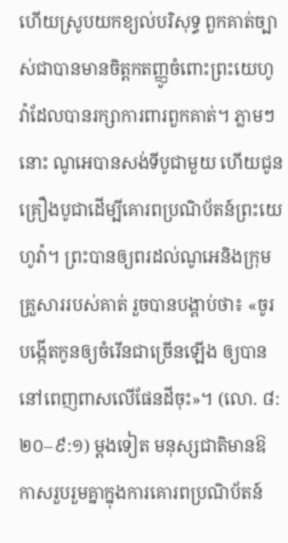ហើយស្រូបយកខ្យល់បរិសុទ្ធ ពួកគាត់ច្បាស់ជាបានមានចិត្តកតញ្ញូចំពោះព្រះយេហូវ៉ាដែលបានរក្សាការពារពួកគាត់។ ភ្លាមៗនោះ ណូអេបានសង់ទីបូជាមួយ ហើយជូនគ្រឿងបូជាដើម្បីគោរពប្រណិប័តន៍ព្រះយេហូវ៉ា។ ព្រះបានឲ្យពរដល់ណូអេនិងក្រុមគ្រួសាររបស់គាត់ រួចបានបង្គាប់ថា៖ «ចូរបង្កើតកូនឲ្យចំរើនជាច្រើនឡើង ឲ្យបាននៅពេញពាសលើផែនដីចុះ»។ (លោ. ៨:២០–៩:១) ម្ដងទៀត មនុស្សជាតិមានឱកាសរួបរួមគ្នាក្នុងការគោរពប្រណិប័តន៍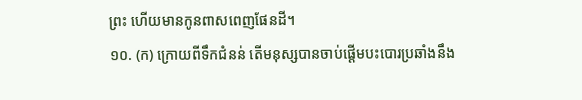ព្រះ ហើយមានកូនពាសពេញផែនដី។
១០. (ក) ក្រោយពីទឹកជំនន់ តើមនុស្សបានចាប់ផ្ដើមបះបោរប្រឆាំងនឹង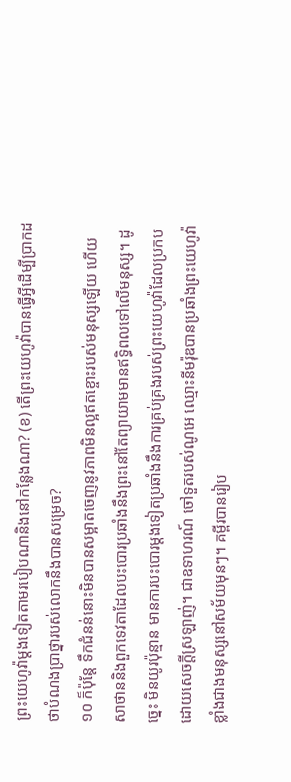ព្រះយេហូវ៉ាម្ដងទៀតតាមរបៀបណានិងនៅកន្លែងណា? (ខ) តើព្រះយេហូវ៉ាបានធ្វើអ្វីដើម្បីប្រាកដថាបំណងប្រាថ្នារបស់លោកនឹងបានសម្រេច?
១០ ក៏ប៉ុន្តែ ទឹកជំនន់នោះមិនបានសម្អាតចេញនូវភាពមិនល្អឥតខ្ចោះរបស់មនុស្សឡើយ ហើយសាថាននិងពួកទេវតាដែលបះបោរប្រឆាំងនឹងព្រះនៅតែព្យាយាមមានឥទ្ធិពលទៅលើមនុស្ស។ ដូច្នេះ មិនយូរប៉ុន្មាន មានការបះបោរម្ដងទៀតប្រឆាំងនឹងការគ្រប់គ្រងរបស់ព្រះយេហូវ៉ាដែលប្រកបដោយសេចក្ដីស្រឡាញ់។ ជាឧទាហរណ៍ ចៅទួតរបស់ណូអេ ឈ្មោះនីមរ៉ុឌបានប្រឆាំងព្រះយេហូវ៉ាខ្លាំងជាងមនុស្សនៅសម័យមុនៗ។ គម្ពីរបានរៀប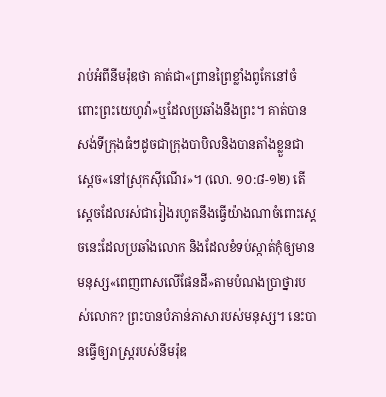រាប់អំពីនីមរ៉ុឌថា គាត់ជា«ព្រានព្រៃខ្លាំងពូកែនៅចំពោះព្រះយេហូវ៉ា»ឬដែលប្រឆាំងនឹងព្រះ។ គាត់បានសង់ទីក្រុងធំៗដូចជាក្រុងបាបិលនិងបានតាំងខ្លួនជាស្តេច«នៅស្រុកស៊ីណើរ»។ (លោ. ១០:៨-១២) តើស្តេចដែលរស់ជារៀងរហូតនឹងធ្វើយ៉ាងណាចំពោះស្តេចនេះដែលប្រឆាំងលោក និងដែលខំទប់ស្កាត់កុំឲ្យមានមនុស្ស«ពេញពាសលើផែនដី»តាមបំណងប្រាថ្នារបស់លោក? ព្រះបានបំភាន់ភាសារបស់មនុស្ស។ នេះបានធ្វើឲ្យរាស្ត្ររបស់នីមរ៉ុឌ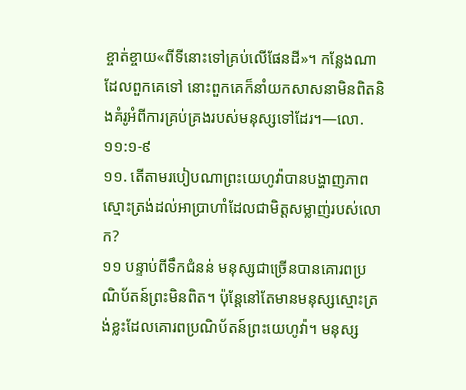ខ្ចាត់ខ្ចាយ«ពីទីនោះទៅគ្រប់លើផែនដី»។ កន្លែងណាដែលពួកគេទៅ នោះពួកគេក៏នាំយកសាសនាមិនពិតនិងគំរូអំពីការគ្រប់គ្រងរបស់មនុស្សទៅដែរ។—លោ. ១១:១-៩
១១. តើតាមរបៀបណាព្រះយេហូវ៉ាបានបង្ហាញភាពស្មោះត្រង់ដល់អាប្រាហាំដែលជាមិត្តសម្លាញ់របស់លោក?
១១ បន្ទាប់ពីទឹកជំនន់ មនុស្សជាច្រើនបានគោរពប្រណិប័តន៍ព្រះមិនពិត។ ប៉ុន្តែនៅតែមានមនុស្សស្មោះត្រង់ខ្លះដែលគោរពប្រណិប័តន៍ព្រះយេហូវ៉ា។ មនុស្ស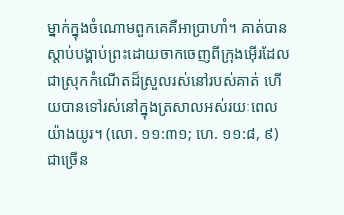ម្នាក់ក្នុងចំណោមពួកគេគឺអាប្រាហាំ។ គាត់បានស្ដាប់បង្គាប់ព្រះដោយចាកចេញពីក្រុងអ៊ើរដែលជាស្រុកកំណើតដ៏ស្រួលរស់នៅរបស់គាត់ ហើយបានទៅរស់នៅក្នុងត្រសាលអស់រយៈពេលយ៉ាងយូរ។ (លោ. ១១:៣១; ហេ. ១១:៨, ៩) ជាច្រើន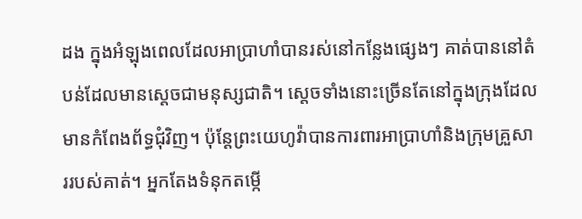ដង ក្នុងអំឡុងពេលដែលអាប្រាហាំបានរស់នៅកន្លែងផ្សេងៗ គាត់បាននៅតំបន់ដែលមានស្តេចជាមនុស្សជាតិ។ ស្តេចទាំងនោះច្រើនតែនៅក្នុងក្រុងដែលមានកំពែងព័ទ្ធជុំវិញ។ ប៉ុន្តែព្រះយេហូវ៉ាបានការពារអាប្រាហាំនិងក្រុមគ្រួសាររបស់គាត់។ អ្នកតែងទំនុកតម្កើ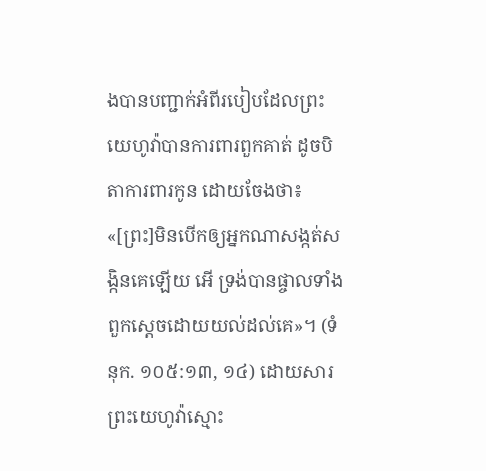ងបានបញ្ជាក់អំពីរបៀបដែលព្រះយេហូវ៉ាបានការពារពួកគាត់ ដូចបិតាការពារកូន ដោយចែងថា៖ «[ព្រះ]មិនបើកឲ្យអ្នកណាសង្កត់សង្កិនគេឡើយ អើ ទ្រង់បានផ្ចាលទាំងពួកស្តេចដោយយល់ដល់គេ»។ (ទំនុក. ១០៥:១៣, ១៤) ដោយសារព្រះយេហូវ៉ាស្មោះ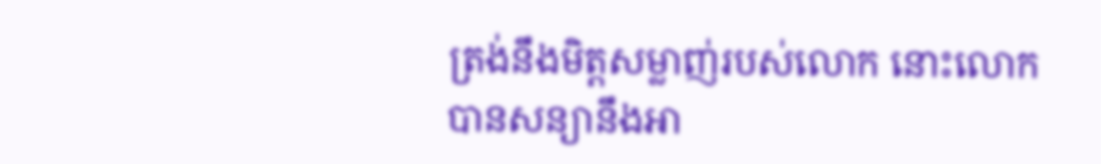ត្រង់នឹងមិត្តសម្លាញ់របស់លោក នោះលោកបានសន្យានឹងអា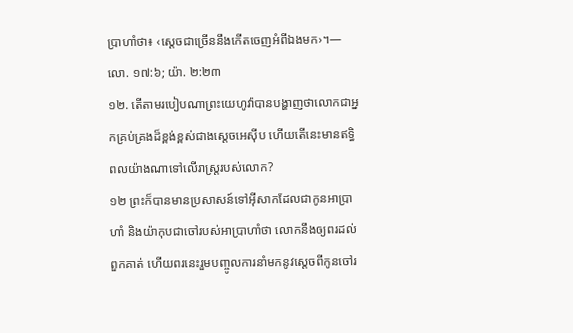ប្រាហាំថា៖ ‹ស្តេចជាច្រើននឹងកើតចេញអំពីឯងមក›។—លោ. ១៧:៦; យ៉ា. ២:២៣
១២. តើតាមរបៀបណាព្រះយេហូវ៉ាបានបង្ហាញថាលោកជាអ្នកគ្រប់គ្រងដ៏ខ្ពង់ខ្ពស់ជាងស្តេចអេស៊ីប ហើយតើនេះមានឥទ្ធិពលយ៉ាងណាទៅលើរាស្ត្ររបស់លោក?
១២ ព្រះក៏បានមានប្រសាសន៍ទៅអ៊ីសាកដែលជាកូនអាប្រាហាំ និងយ៉ាកុបជាចៅរបស់អាប្រាហាំថា លោកនឹងឲ្យពរដល់ពួកគាត់ ហើយពរនេះរួមបញ្ចូលការនាំមកនូវស្តេចពីកូនចៅរ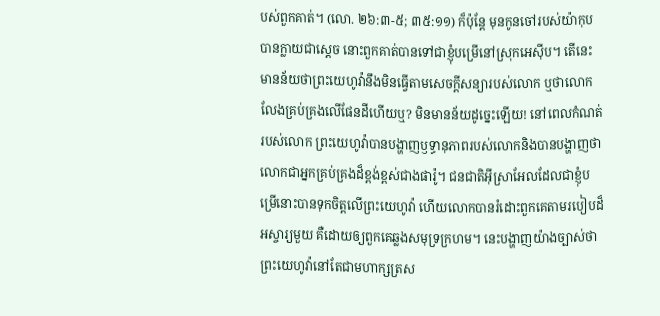បស់ពួកគាត់។ (លោ. ២៦:៣-៥; ៣៥:១១) ក៏ប៉ុន្តែ មុនកូនចៅរបស់យ៉ាកុបបានក្លាយជាស្តេច នោះពួកគាត់បានទៅជាខ្ញុំបម្រើនៅស្រុកអេស៊ីប។ តើនេះមានន័យថាព្រះយេហូវ៉ានឹងមិនធ្វើតាមសេចក្ដីសន្យារបស់លោក ឬថាលោកលែងគ្រប់គ្រងលើផែនដីហើយឬ? មិនមានន័យដូច្នេះឡើយ! នៅពេលកំណត់របស់លោក ព្រះយេហូវ៉ាបានបង្ហាញឫទ្ធានុភាពរបស់លោកនិងបានបង្ហាញថាលោកជាអ្នកគ្រប់គ្រងដ៏ខ្ពង់ខ្ពស់ជាងផារ៉ូ។ ជនជាតិអ៊ីស្រាអែលដែលជាខ្ញុំបម្រើនោះបានទុកចិត្តលើព្រះយេហូវ៉ា ហើយលោកបានរំដោះពួកគេតាមរបៀបដ៏អស្ចារ្យមួយ គឺដោយឲ្យពួកគេឆ្លងសមុទ្រក្រហម។ នេះបង្ហាញយ៉ាងច្បាស់ថាព្រះយេហូវ៉ានៅតែជាមហាក្សត្រស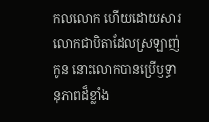កលលោក ហើយដោយសារលោកជាបិតាដែលស្រឡាញ់កូន នោះលោកបានប្រើឫទ្ធានុភាពដ៏ខ្លាំង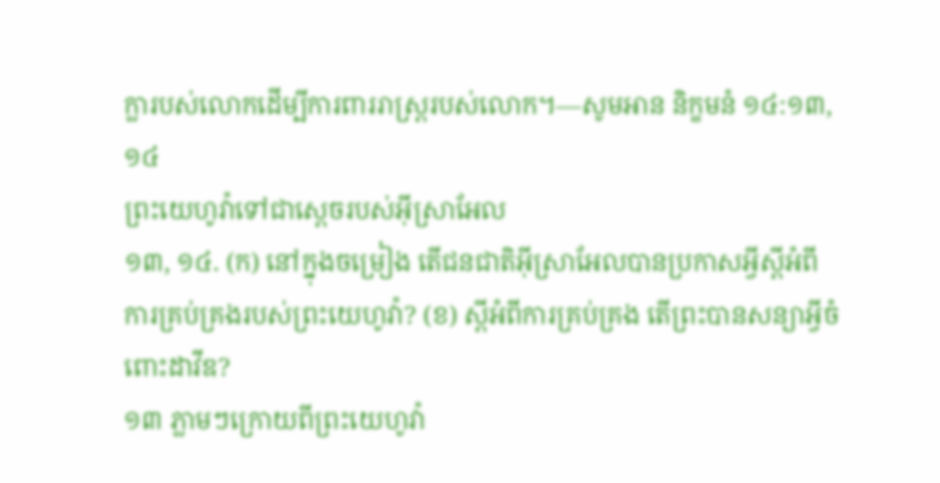ក្លារបស់លោកដើម្បីការពាររាស្ត្ររបស់លោក។—សូមអាន និក្ខមនំ ១៤:១៣, ១៤
ព្រះយេហូវ៉ាទៅជាស្តេចរបស់អ៊ីស្រាអែល
១៣, ១៤. (ក) នៅក្នុងចម្រៀង តើជនជាតិអ៊ីស្រាអែលបានប្រកាសអ្វីស្តីអំពីការគ្រប់គ្រងរបស់ព្រះយេហូវ៉ា? (ខ) ស្តីអំពីការគ្រប់គ្រង តើព្រះបានសន្យាអ្វីចំពោះដាវីឌ?
១៣ ភ្លាមៗក្រោយពីព្រះយេហូវ៉ា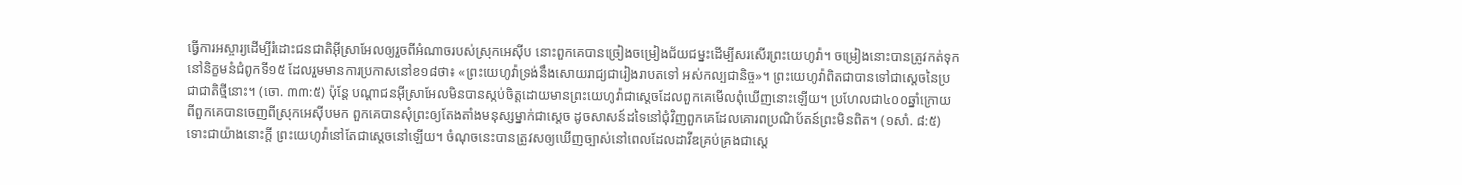ធ្វើការអស្ចារ្យដើម្បីរំដោះជនជាតិអ៊ីស្រាអែលឲ្យរួចពីអំណាចរបស់ស្រុកអេស៊ីប នោះពួកគេបានច្រៀងចម្រៀងជ័យជម្នះដើម្បីសរសើរព្រះយេហូវ៉ា។ ចម្រៀងនោះបានត្រូវកត់ទុកនៅនិក្ខមនំជំពូកទី១៥ ដែលរួមមានការប្រកាសនៅខ១៨ថា៖ «ព្រះយេហូវ៉ាទ្រង់នឹងសោយរាជ្យជារៀងរាបតទៅ អស់កល្បជានិច្ច»។ ព្រះយេហូវ៉ាពិតជាបានទៅជាស្តេចនៃប្រជាជាតិថ្មីនោះ។ (ចោ. ៣៣:៥) ប៉ុន្តែ បណ្ដាជនអ៊ីស្រាអែលមិនបានស្កប់ចិត្តដោយមានព្រះយេហូវ៉ាជាស្តេចដែលពួកគេមើលពុំឃើញនោះឡើយ។ ប្រហែលជា៤០០ឆ្នាំក្រោយពីពួកគេបានចេញពីស្រុកអេស៊ីបមក ពួកគេបានសុំព្រះឲ្យតែងតាំងមនុស្សម្នាក់ជាស្តេច ដូចសាសន៍ដទៃនៅជុំវិញពួកគេដែលគោរពប្រណិប័តន៍ព្រះមិនពិត។ (១សាំ. ៨:៥) ទោះជាយ៉ាងនោះក្ដី ព្រះយេហូវ៉ានៅតែជាស្តេចនៅឡើយ។ ចំណុចនេះបានត្រូវសឲ្យឃើញច្បាស់នៅពេលដែលដាវីឌគ្រប់គ្រងជាស្តេ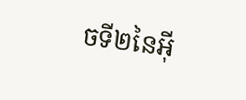ចទី២នៃអ៊ី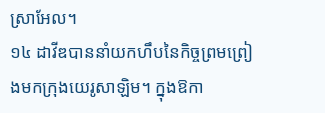ស្រាអែល។
១៤ ដាវីឌបាននាំយកហឹបនៃកិច្ចព្រមព្រៀងមកក្រុងយេរូសាឡិម។ ក្នុងឱកា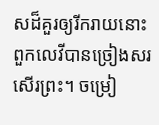សដ៏គួរឲ្យរីករាយនោះ ពួកលេវីបានច្រៀងសរសើរព្រះ។ ចម្រៀ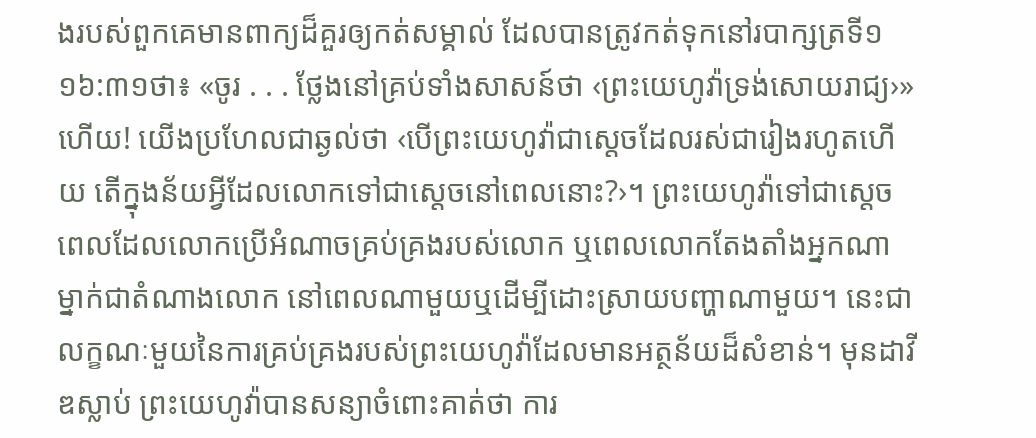ងរបស់ពួកគេមានពាក្យដ៏គួរឲ្យកត់សម្គាល់ ដែលបានត្រូវកត់ទុកនៅរបាក្សត្រទី១ ១៦:៣១ថា៖ «ចូរ . . . ថ្លែងនៅគ្រប់ទាំងសាសន៍ថា ‹ព្រះយេហូវ៉ាទ្រង់សោយរាជ្យ›»ហើយ! យើងប្រហែលជាឆ្ងល់ថា ‹បើព្រះយេហូវ៉ាជាស្តេចដែលរស់ជារៀងរហូតហើយ តើក្នុងន័យអ្វីដែលលោកទៅជាស្តេចនៅពេលនោះ?›។ ព្រះយេហូវ៉ាទៅជាស្តេចពេលដែលលោកប្រើអំណាចគ្រប់គ្រងរបស់លោក ឬពេលលោកតែងតាំងអ្នកណាម្នាក់ជាតំណាងលោក នៅពេលណាមួយឬដើម្បីដោះស្រាយបញ្ហាណាមួយ។ នេះជាលក្ខណៈមួយនៃការគ្រប់គ្រងរបស់ព្រះយេហូវ៉ាដែលមានអត្ថន័យដ៏សំខាន់។ មុនដាវីឌស្លាប់ ព្រះយេហូវ៉ាបានសន្យាចំពោះគាត់ថា ការ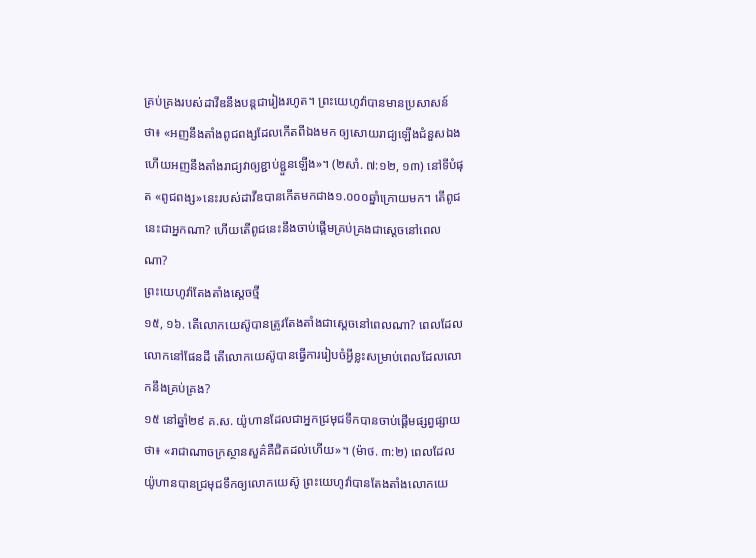គ្រប់គ្រងរបស់ដាវីឌនឹងបន្តជារៀងរហូត។ ព្រះយេហូវ៉ាបានមានប្រសាសន៍ថា៖ «អញនឹងតាំងពូជពង្សដែលកើតពីឯងមក ឲ្យសោយរាជ្យឡើងជំនួសឯង ហើយអញនឹងតាំងរាជ្យវាឲ្យខ្ជាប់ខ្ជួនឡើង»។ (២សាំ. ៧:១២, ១៣) នៅទីបំផុត «ពូជពង្ស»នេះរបស់ដាវីឌបានកើតមកជាង១.០០០ឆ្នាំក្រោយមក។ តើពូជនេះជាអ្នកណា? ហើយតើពូជនេះនឹងចាប់ផ្ដើមគ្រប់គ្រងជាស្តេចនៅពេលណា?
ព្រះយេហូវ៉ាតែងតាំងស្តេចថ្មី
១៥, ១៦. តើលោកយេស៊ូបានត្រូវតែងតាំងជាស្តេចនៅពេលណា? ពេលដែលលោកនៅផែនដី តើលោកយេស៊ូបានធ្វើការរៀបចំអ្វីខ្លះសម្រាប់ពេលដែលលោកនឹងគ្រប់គ្រង?
១៥ នៅឆ្នាំ២៩ គ.ស. យ៉ូហានដែលជាអ្នកជ្រមុជទឹកបានចាប់ផ្ដើមផ្សព្វផ្សាយថា៖ «រាជាណាចក្រស្ថានសួគ៌គឺជិតដល់ហើយ»។ (ម៉ាថ. ៣:២) ពេលដែលយ៉ូហានបានជ្រមុជទឹកឲ្យលោកយេស៊ូ ព្រះយេហូវ៉ាបានតែងតាំងលោកយេ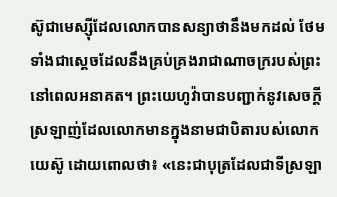ស៊ូជាមេស្ស៊ីដែលលោកបានសន្យាថានឹងមកដល់ ថែមទាំងជាស្តេចដែលនឹងគ្រប់គ្រងរាជាណាចក្ររបស់ព្រះនៅពេលអនាគត។ ព្រះយេហូវ៉ាបានបញ្ជាក់នូវសេចក្ដីស្រឡាញ់ដែលលោកមានក្នុងនាមជាបិតារបស់លោកយេស៊ូ ដោយពោលថា៖ «នេះជាបុត្រដែលជាទីស្រឡា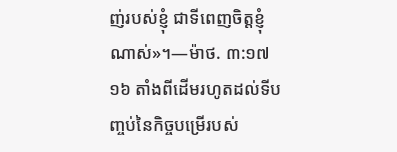ញ់របស់ខ្ញុំ ជាទីពេញចិត្តខ្ញុំណាស់»។—ម៉ាថ. ៣:១៧
១៦ តាំងពីដើមរហូតដល់ទីបញ្ចប់នៃកិច្ចបម្រើរបស់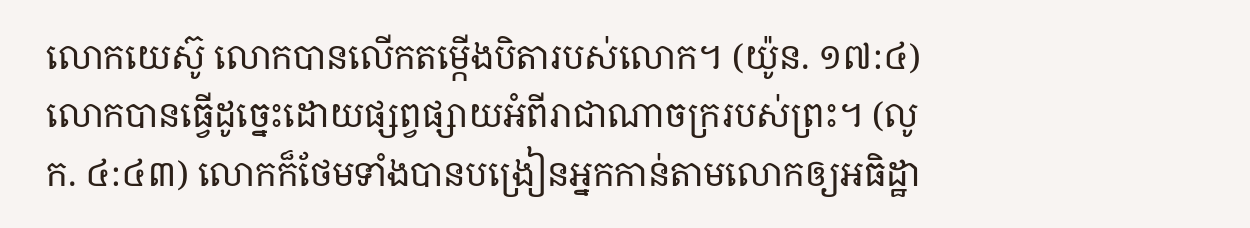លោកយេស៊ូ លោកបានលើកតម្កើងបិតារបស់លោក។ (យ៉ូន. ១៧:៤) លោកបានធ្វើដូច្នេះដោយផ្សព្វផ្សាយអំពីរាជាណាចក្ររបស់ព្រះ។ (លូក. ៤:៤៣) លោកក៏ថែមទាំងបានបង្រៀនអ្នកកាន់តាមលោកឲ្យអធិដ្ឋា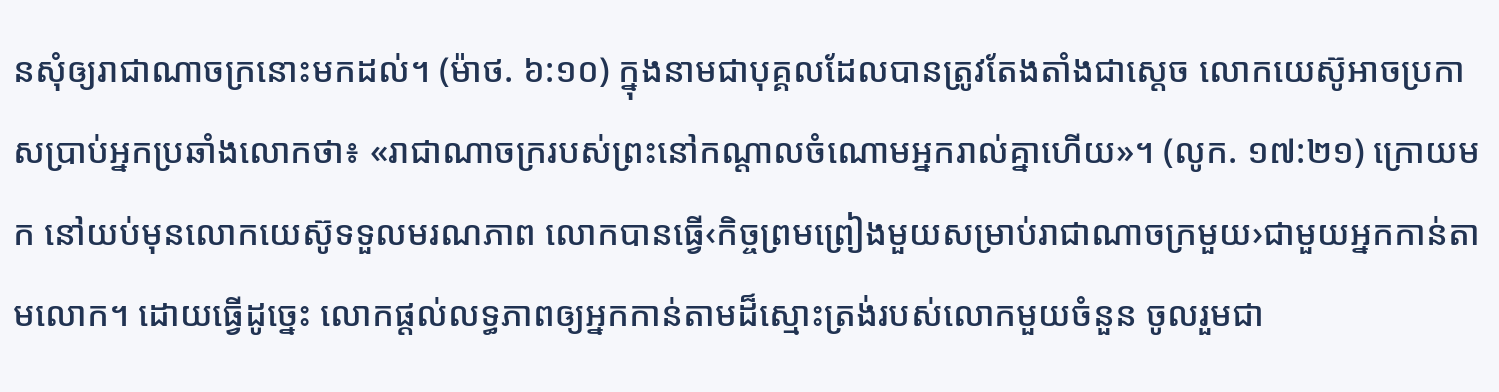នសុំឲ្យរាជាណាចក្រនោះមកដល់។ (ម៉ាថ. ៦:១០) ក្នុងនាមជាបុគ្គលដែលបានត្រូវតែងតាំងជាស្តេច លោកយេស៊ូអាចប្រកាសប្រាប់អ្នកប្រឆាំងលោកថា៖ «រាជាណាចក្ររបស់ព្រះនៅកណ្ដាលចំណោមអ្នករាល់គ្នាហើយ»។ (លូក. ១៧:២១) ក្រោយមក នៅយប់មុនលោកយេស៊ូទទួលមរណភាព លោកបានធ្វើ‹កិច្ចព្រមព្រៀងមួយសម្រាប់រាជាណាចក្រមួយ›ជាមួយអ្នកកាន់តាមលោក។ ដោយធ្វើដូច្នេះ លោកផ្ដល់លទ្ធភាពឲ្យអ្នកកាន់តាមដ៏ស្មោះត្រង់របស់លោកមួយចំនួន ចូលរួមជា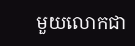មួយលោកជា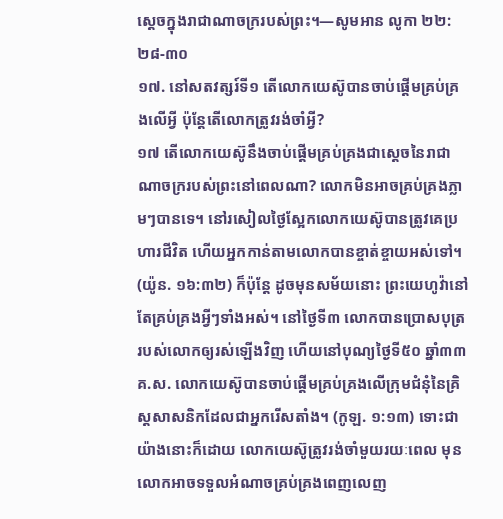ស្តេចក្នុងរាជាណាចក្ររបស់ព្រះ។—សូមអាន លូកា ២២:២៨-៣០
១៧. នៅសតវត្សរ៍ទី១ តើលោកយេស៊ូបានចាប់ផ្ដើមគ្រប់គ្រងលើអ្វី ប៉ុន្តែតើលោកត្រូវរង់ចាំអ្វី?
១៧ តើលោកយេស៊ូនឹងចាប់ផ្ដើមគ្រប់គ្រងជាស្តេចនៃរាជាណាចក្ររបស់ព្រះនៅពេលណា? លោកមិនអាចគ្រប់គ្រងភ្លាមៗបានទេ។ នៅរសៀលថ្ងៃស្អែកលោកយេស៊ូបានត្រូវគេប្រហារជីវិត ហើយអ្នកកាន់តាមលោកបានខ្ចាត់ខ្ចាយអស់ទៅ។ (យ៉ូន. ១៦:៣២) ក៏ប៉ុន្តែ ដូចមុនសម័យនោះ ព្រះយេហូវ៉ានៅតែគ្រប់គ្រងអ្វីៗទាំងអស់។ នៅថ្ងៃទី៣ លោកបានប្រោសបុត្ររបស់លោកឲ្យរស់ឡើងវិញ ហើយនៅបុណ្យថ្ងៃទី៥០ ឆ្នាំ៣៣ គ.ស. លោកយេស៊ូបានចាប់ផ្ដើមគ្រប់គ្រងលើក្រុមជំនុំនៃគ្រិស្តសាសនិកដែលជាអ្នករើសតាំង។ (កូឡ. ១:១៣) ទោះជាយ៉ាងនោះក៏ដោយ លោកយេស៊ូត្រូវរង់ចាំមួយរយៈពេល មុនលោកអាចទទួលអំណាចគ្រប់គ្រងពេញលេញ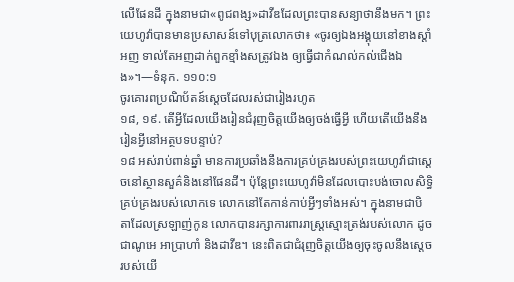លើផែនដី ក្នុងនាមជា«ពូជពង្ស»ដាវីឌដែលព្រះបានសន្យាថានឹងមក។ ព្រះយេហូវ៉ាបានមានប្រសាសន៍ទៅបុត្រលោកថា៖ «ចូរឲ្យឯងអង្គុយនៅខាងស្ដាំអញ ទាល់តែអញដាក់ពួកខ្មាំងសត្រូវឯង ឲ្យធ្វើជាកំណល់កល់ជើងឯង»។—ទំនុក. ១១០:១
ចូរគោរពប្រណិប័តន៍ស្តេចដែលរស់ជារៀងរហូត
១៨, ១៩. តើអ្វីដែលយើងរៀនជំរុញចិត្តយើងឲ្យចង់ធ្វើអ្វី ហើយតើយើងនឹងរៀនអ្វីនៅអត្ថបទបន្ទាប់?
១៨ អស់រាប់ពាន់ឆ្នាំ មានការប្រឆាំងនឹងការគ្រប់គ្រងរបស់ព្រះយេហូវ៉ាជាស្តេចនៅស្ថានសួគ៌និងនៅផែនដី។ ប៉ុន្តែព្រះយេហូវ៉ាមិនដែលបោះបង់ចោលសិទ្ធិគ្រប់គ្រងរបស់លោកទេ លោកនៅតែកាន់កាប់អ្វីៗទាំងអស់។ ក្នុងនាមជាបិតាដែលស្រឡាញ់កូន លោកបានរក្សាការពាររាស្ត្រស្មោះត្រង់របស់លោក ដូចជាណូអេ អាប្រាហាំ និងដាវីឌ។ នេះពិតជាជំរុញចិត្តយើងឲ្យចុះចូលនឹងស្តេចរបស់យើ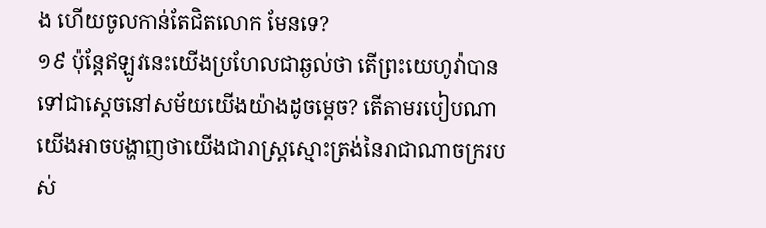ង ហើយចូលកាន់តែជិតលោក មែនទេ?
១៩ ប៉ុន្តែឥឡូវនេះយើងប្រហែលជាឆ្ងល់ថា តើព្រះយេហូវ៉ាបានទៅជាស្តេចនៅសម័យយើងយ៉ាងដូចម្ដេច? តើតាមរបៀបណាយើងអាចបង្ហាញថាយើងជារាស្ត្រស្មោះត្រង់នៃរាជាណាចក្ររបស់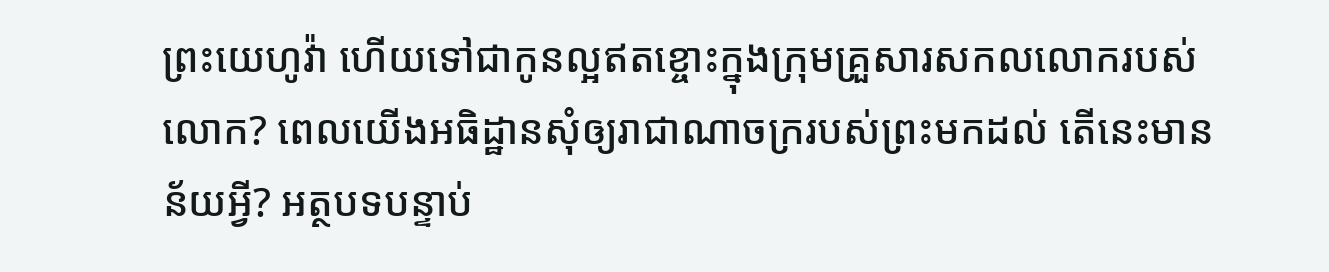ព្រះយេហូវ៉ា ហើយទៅជាកូនល្អឥតខ្ចោះក្នុងក្រុមគ្រួសារសកលលោករបស់លោក? ពេលយើងអធិដ្ឋានសុំឲ្យរាជាណាចក្ររបស់ព្រះមកដល់ តើនេះមានន័យអ្វី? អត្ថបទបន្ទាប់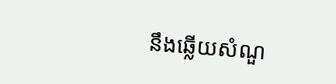នឹងឆ្លើយសំណួ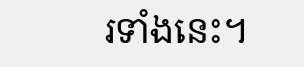រទាំងនេះ។